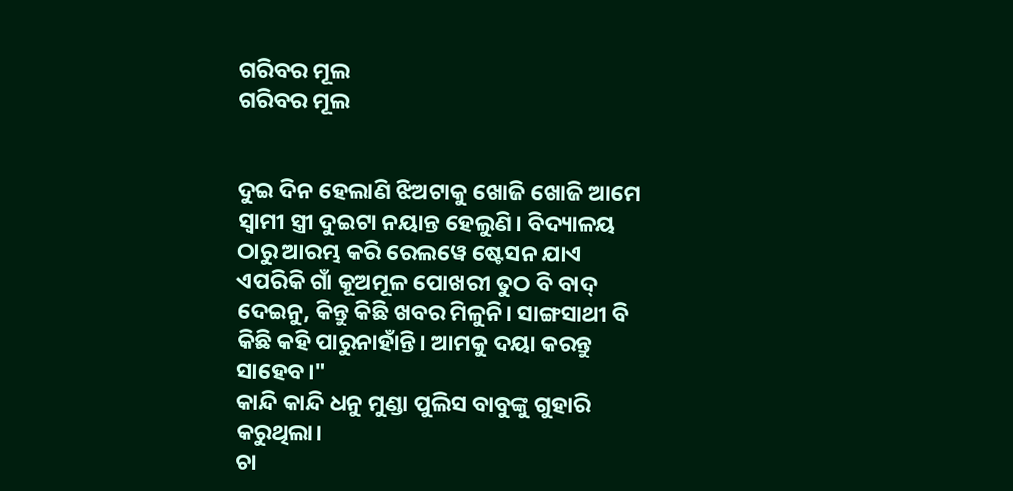ଗରିବର ମୂଲ
ଗରିବର ମୂଲ


ଦୁଇ ଦିନ ହେଲାଣି ଝିଅଟାକୁ ଖୋଜି ଖୋଜି ଆମେ ସ୍ବାମୀ ସ୍ତ୍ରୀ ଦୁଇଟା ନୟାନ୍ତ ହେଲୁଣି। ବିଦ୍ୟାଳୟ ଠାରୁ ଆରମ୍ଭ କରି ରେଲୱେ ଷ୍ଟେସନ ଯାଏ ଏପରିକି ଗାଁ କୂଅମୂଳ ପୋଖରୀ ତୁଠ ବି ବାଦ୍ ଦେଇନୁ, କିନ୍ତୁ କିଛି ଖବର ମିଳୁନି। ସାଙ୍ଗସାଥୀ ବି କିଛି କହି ପାରୁନାହାଁନ୍ତି। ଆମକୁ ଦୟା କରନ୍ତୁ ସାହେବ।"
କାନ୍ଦି କାନ୍ଦି ଧନୁ ମୁଣ୍ଡା ପୁଲିସ ବାବୁଙ୍କୁ ଗୁହାରି କରୁଥିଲା।
ଚା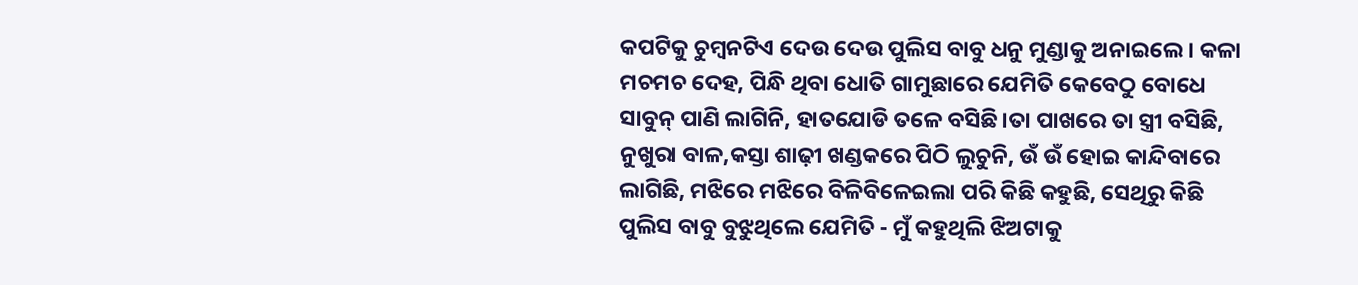କପଟିକୁ ଚୁମ୍ବନଟିଏ ଦେଉ ଦେଉ ପୁଲିସ ବାବୁ ଧନୁ ମୁଣ୍ଡାକୁ ଅନାଇଲେ। କଳା ମଚମଚ ଦେହ, ପିନ୍ଧି ଥିବା ଧୋତି ଗାମୁଛାରେ ଯେମିତି କେବେଠୁ ବୋଧେ ସାବୁନ୍ ପାଣି ଲାଗିନି, ହାତଯୋଡି ତଳେ ବସିଛି।ତା ପାଖରେ ତା ସ୍ତ୍ରୀ ବସିଛି, ନୁଖୁରା ବାଳ,କସ୍ତା ଶାଢ଼ୀ ଖଣ୍ଡକରେ ପିଠି ଲୁଚୁନି, ଉଁ ଉଁ ହୋଇ କାନ୍ଦିବାରେ ଲାଗିଛି, ମଝିରେ ମଝିରେ ବିଳିବିଳେଇଲା ପରି କିଛି କହୁଛି, ସେଥିରୁ କିଛି ପୁଲିସ ବାବୁ ବୁଝୁଥିଲେ ଯେମିତି - ମୁଁ କହୁଥିଲି ଝିଅଟାକୁ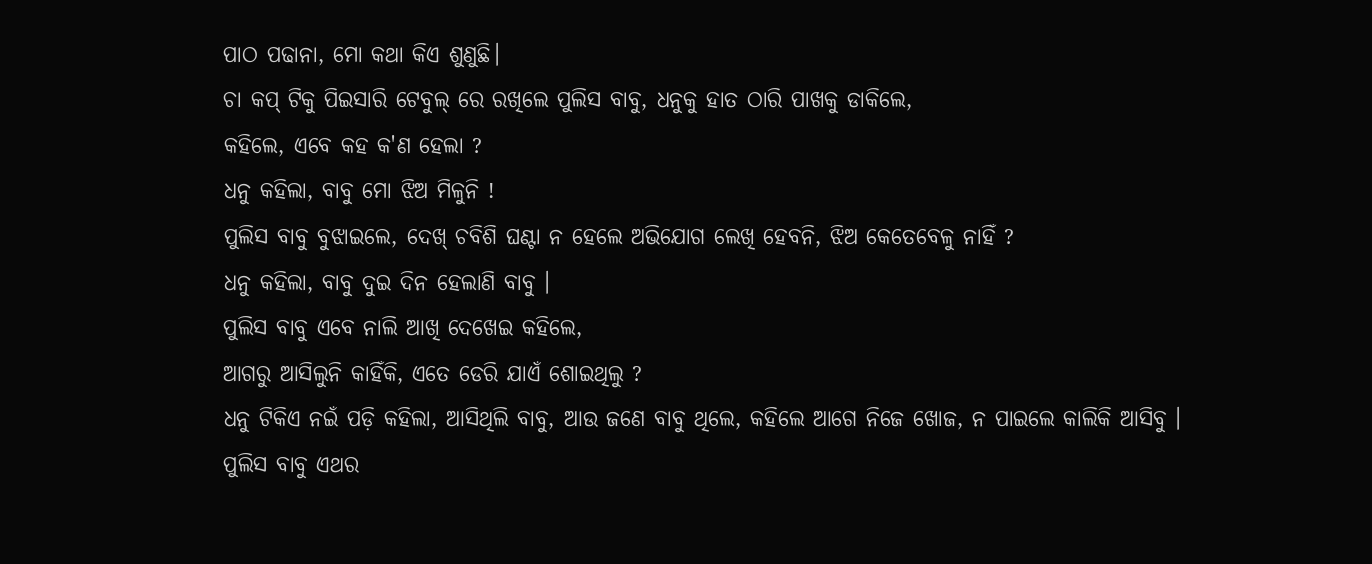ପାଠ ପଢାନା, ମୋ କଥା କିଏ ଶୁଣୁଛି।
ଚା କପ୍ ଟିକୁ ପିଇସାରି ଟେବୁଲ୍ ରେ ରଖିଲେ ପୁଲିସ ବାବୁ, ଧନୁକୁ ହାତ ଠାରି ପାଖକୁ ଡାକିଲେ,
କହିଲେ, ଏବେ କହ କ'ଣ ହେଲା ?
ଧନୁ କହିଲା, ବାବୁ ମୋ ଝିଅ ମିଳୁନି !
ପୁଲିସ ବାବୁ ବୁଝାଇଲେ, ଦେଖ୍ ଚବିଶି ଘଣ୍ଟା ନ ହେଲେ ଅଭିଯୋଗ ଲେଖି ହେବନି, ଝିଅ କେତେବେଳୁ ନାହିଁ ?
ଧନୁ କହିଲା, ବାବୁ ଦୁଇ ଦିନ ହେଲାଣି ବାବୁ ।
ପୁଲିସ ବାବୁ ଏବେ ନାଲି ଆଖି ଦେଖେଇ କହିଲେ,
ଆଗରୁ ଆସିଲୁନି କାହିଁକି, ଏତେ ଡେରି ଯାଏଁ ଶୋଇଥିଲୁ ?
ଧନୁ ଟିକିଏ ନଇଁ ପଡ଼ି କହିଲା, ଆସିଥିଲି ବାବୁ, ଆଉ ଜଣେ ବାବୁ ଥିଲେ, କହିଲେ ଆଗେ ନିଜେ ଖୋଜ, ନ ପାଇଲେ କାଲିକି ଆସିବୁ ।
ପୁଲିସ ବାବୁ ଏଥର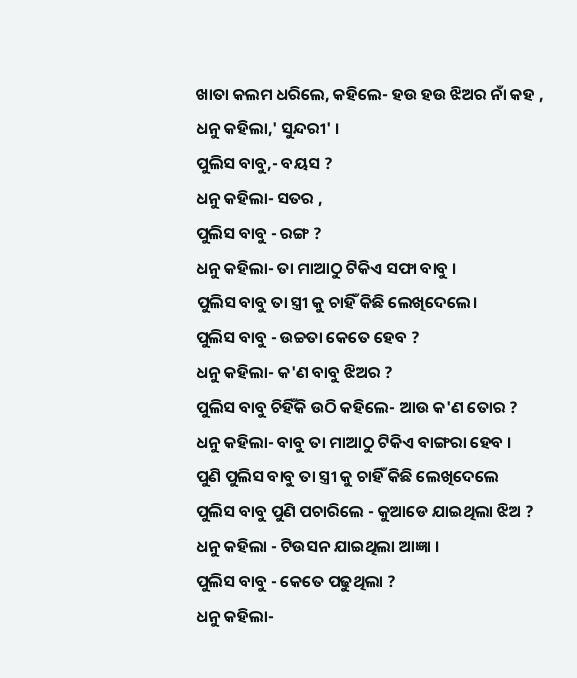ଖାତା କଲମ ଧରିଲେ, କହିଲେ- ହଉ ହଉ ଝିଅର ନାଁ କହ ,
ଧନୁ କହିଲା,' ସୁନ୍ଦରୀ' ।
ପୁଲିସ ବାବୁ,- ବୟସ ?
ଧନୁ କହିଲା- ସତର ,
ପୁଲିସ ବାବୁ - ରଙ୍ଗ ?
ଧନୁ କହିଲା- ତା ମାଆଠୁ ଟିକିଏ ସଫା ବାବୁ ।
ପୁଲିସ ବାବୁ ତା ସ୍ତ୍ରୀ କୁ ଚାହିଁ କିଛି ଲେଖିଦେଲେ।
ପୁଲିସ ବାବୁ - ଉଚ୍ଚତା କେତେ ହେବ ?
ଧନୁ କହିଲା- କ'ଣ ବାବୁ ଝିଅର ?
ପୁଲିସ ବାବୁ ଚିହିଁକି ଉଠି କହିଲେ- ଆଉ କ'ଣ ତୋର ?
ଧନୁ କହିଲା- ବାବୁ ତା ମାଆଠୁ ଟିକିଏ ବାଙ୍ଗରା ହେବ ।
ପୁଣି ପୁଲିସ ବାବୁ ତା ସ୍ତ୍ରୀ କୁ ଚାହିଁ କିଛି ଲେଖିଦେଲେ
ପୁଲିସ ବାବୁ ପୁଣି ପଚାରିଲେ - କୁଆଡେ ଯାଇଥିଲା ଝିଅ ?
ଧନୁ କହିଲା - ଟିଉସନ ଯାଇଥିଲା ଆଜ୍ଞା ।
ପୁଲିସ ବାବୁ - କେତେ ପଢୁଥିଲା ?
ଧନୁ କହିଲା-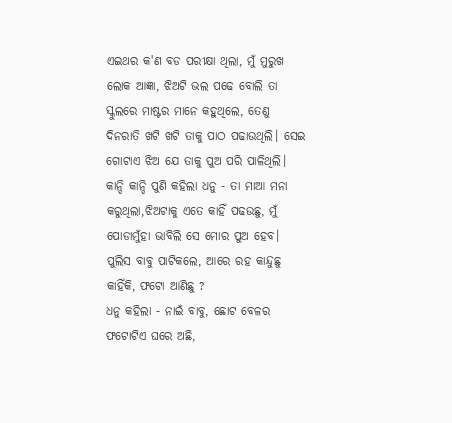ଏଇଥର କ'ଣ ବଡ ପରୀକ୍ଷା ଥିଲା, ମୁଁ ମୁରୁଖ ଲୋକ ଆଜ୍ଞା, ଝିଅଟି ଭଲ ପଢେ ବୋଲି ତା ସ୍କୁଲରେ ମାଷ୍ଟର ମାନେ କହୁଥିଲେ, ତେଣୁ ଦିନରାତି ଖଟି ଖଟି ତାକୁ ପାଠ ପଢାଉଥିଲି। ସେଇ ଗୋଟାଏ ଝିଅ ଯେ ତାକୁ ପୁଅ ପରି ପାଳିଥିଲି।
କାନ୍ଦି କାନ୍ଦି ପୁଣି କହିଲା ଧନୁ - ତା ମାଆ ମନା କରୁଥିଲା,ଝିଅଟାକୁ ଏତେ କାହିଁ ପଢଉଛୁ, ମୁଁ ପୋଡାମୁଁହା ଭାବିଲି ସେ ମୋର ପୁଅ ହେବ।
ପୁଲିସ ବାବୁ ପାଟିକଲେ, ଆରେ ରହ କାନ୍ଦୁଛୁ କାହିଁକି, ଫଟୋ ଆଣିଛୁ ?
ଧନୁ କହିଲା - ନାଇଁ ବାବୁ, ଛୋଟ ବେଳର ଫଟୋଟିଏ ଘରେ ଅଛି,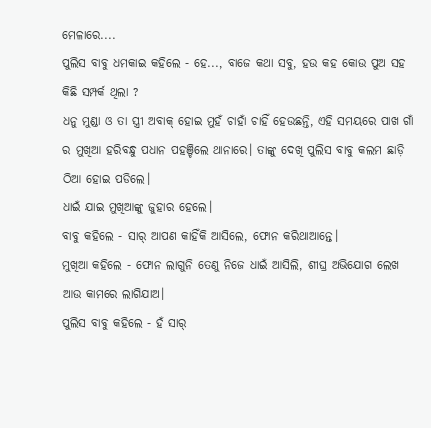ମେଳାରେ....
ପୁଲିସ ବାବୁ ଧମକାଇ କହିଲେ - ହେ..., ବାଜେ କଥା ସବୁ, ହଉ କହ କୋଉ ପୁଅ ସହ କିଛି ସମ୍ପର୍କ ଥିଲା ?
ଧନୁ ମୁଣ୍ଡା ଓ ତା ସ୍ତ୍ରୀ ଅବାକ୍ ହୋଇ ମୁହଁ ଚାହାଁ ଚାହିଁ ହେଉଛନ୍ତି, ଏହି ସମୟରେ ପାଖ ଗାଁ ର ମୁଖିଆ ହରିବନ୍ଧୁ ପଧାନ ପହଞ୍ଚିଲେ ଥାନାରେ। ତାଙ୍କୁ ଦେଖି ପୁଲିସ ବାବୁ କଲମ ଛାଡ଼ି ଠିଆ ହୋଇ ପଡିଲେ।
ଧାଇଁ ଯାଇ ମୁଖିଆଙ୍କୁ ଜୁହାର ହେଲେ।
ବାବୁ କହିଲେ - ସାର୍ ଆପଣ କାହିଁକି ଆସିଲେ, ଫୋନ କରିଥାଆନ୍ତେ।
ମୁଖିଆ କହିଲେ - ଫୋନ ଲାଗୁନି ତେଣୁ ନିଜେ ଧାଇଁ ଆସିଲି, ଶୀଘ୍ର ଅଭିଯୋଗ ଲେଖ ଆଉ କାମରେ ଲାଗିଯାଅ।
ପୁଲିସ ବାବୁ କହିଲେ - ହଁ ସାର୍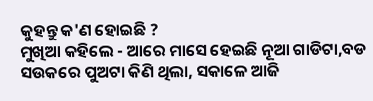କୁହନ୍ତୁ କ'ଣ ହୋଇଛି ?
ମୁଖିଆ କହିଲେ - ଆରେ ମାସେ ହେଇଛି ନୂଆ ଗାଡିଟା,ବଡ ସଉକରେ ପୁଅଟା କିଣି ଥିଲା, ସକାଳେ ଆଜି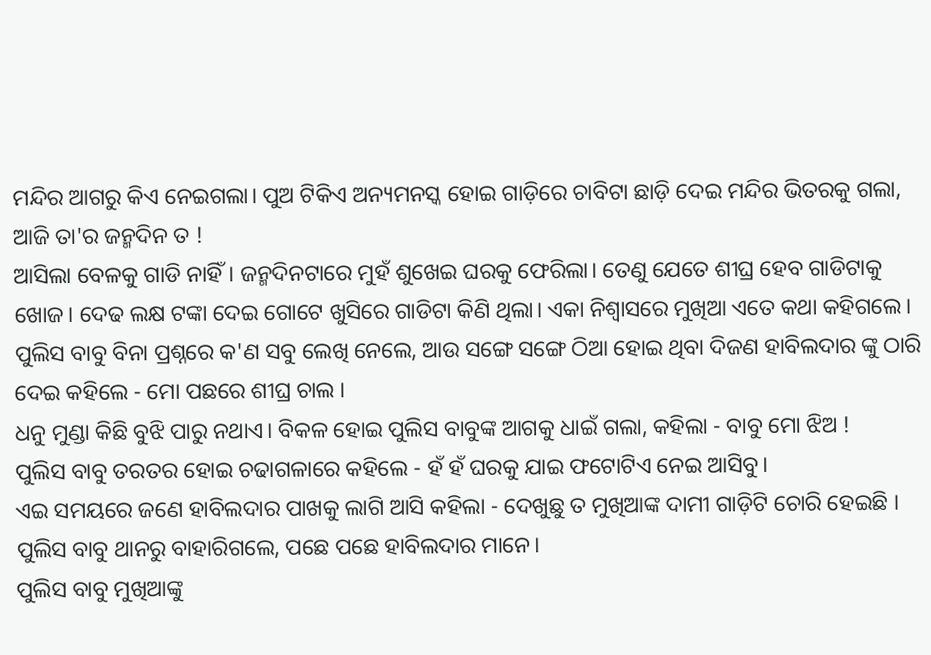ମନ୍ଦିର ଆଗରୁ କିଏ ନେଇଗଲା। ପୁଅ ଟିକିଏ ଅନ୍ୟମନସ୍କ ହୋଇ ଗାଡ଼ିରେ ଚାବିଟା ଛାଡ଼ି ଦେଇ ମନ୍ଦିର ଭିତରକୁ ଗଲା, ଆଜି ତା'ର ଜନ୍ମଦିନ ତ !
ଆସିଲା ବେଳକୁ ଗାଡି ନାହିଁ। ଜନ୍ମଦିନଟାରେ ମୁହଁ ଶୁଖେଇ ଘରକୁ ଫେରିଲା। ତେଣୁ ଯେତେ ଶୀଘ୍ର ହେବ ଗାଡିଟାକୁ ଖୋଜ। ଦେଢ ଲକ୍ଷ ଟଙ୍କା ଦେଇ ଗୋଟେ ଖୁସିରେ ଗାଡିଟା କିଣି ଥିଲା। ଏକା ନିଶ୍ଵାସରେ ମୁଖିଆ ଏତେ କଥା କହିଗଲେ।
ପୁଲିସ ବାବୁ ବିନା ପ୍ରଶ୍ନରେ କ'ଣ ସବୁ ଲେଖି ନେଲେ, ଆଉ ସଙ୍ଗେ ସଙ୍ଗେ ଠିଆ ହୋଇ ଥିବା ଦିଜଣ ହାବିଲଦାର ଙ୍କୁ ଠାରି ଦେଇ କହିଲେ - ମୋ ପଛରେ ଶୀଘ୍ର ଚାଲ ।
ଧନୁ ମୁଣ୍ଡା କିଛି ବୁଝି ପାରୁ ନଥାଏ। ବିକଳ ହୋଇ ପୁଲିସ ବାବୁଙ୍କ ଆଗକୁ ଧାଇଁ ଗଲା, କହିଲା - ବାବୁ ମୋ ଝିଅ !
ପୁଲିସ ବାବୁ ତରତର ହୋଇ ଚଢାଗଳାରେ କହିଲେ - ହଁ ହଁ ଘରକୁ ଯାଇ ଫଟୋଟିଏ ନେଇ ଆସିବୁ।
ଏଇ ସମୟରେ ଜଣେ ହାବିଲଦାର ପାଖକୁ ଲାଗି ଆସି କହିଲା - ଦେଖୁଛୁ ତ ମୁଖିଆଙ୍କ ଦାମୀ ଗାଡ଼ିଟି ଚୋରି ହେଇଛି ।
ପୁଲିସ ବାବୁ ଥାନରୁ ବାହାରିଗଲେ, ପଛେ ପଛେ ହାବିଲଦାର ମାନେ।
ପୁଲିସ ବାବୁ ମୁଖିଆଙ୍କୁ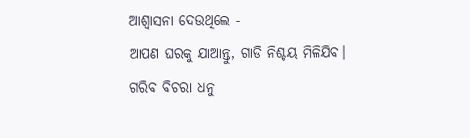ଆଶ୍ଵାସନା ଦେଉଥିଲେ -
ଆପଣ ଘରକୁ ଯାଆନ୍ତୁ, ଗାଡି ନିଶ୍ଚୟ ମିଳିଯିବ।
ଗରିବ ବିଚରା ଧନୁ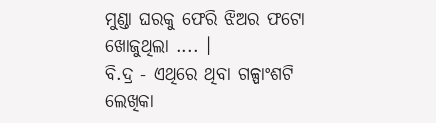ମୁଣ୍ଡା ଘରକୁ ଫେରି ଝିଅର ଫଟୋ ଖୋଜୁଥିଲା .... ।
ବି.ଦ୍ର - ଏଥିରେ ଥିବା ଗଳ୍ପାଂଶଟି ଲେଖିକା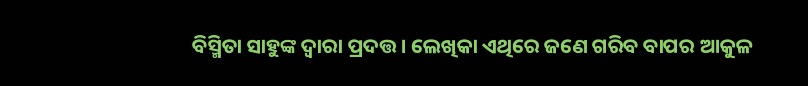ବିସ୍ମିତା ସାହୁଙ୍କ ଦ୍ଵାରା ପ୍ରଦତ୍ତ। ଲେଖିକା ଏଥିରେ ଜଣେ ଗରିବ ବାପର ଆକୁଳ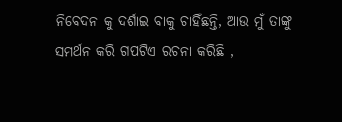ନିବେଦନ କୁ ଦର୍ଶାଇ ବାକୁ ଚାହିଁଛନ୍ତି, ଆଉ ମୁଁ ତାଙ୍କୁ ସମର୍ଥନ କରି ଗପଟିଏ ରଚନା କରିଛି ,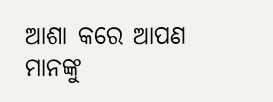ଆଶା କରେ ଆପଣ ମାନଙ୍କୁ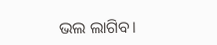ଭଲ ଲାଗିବ।